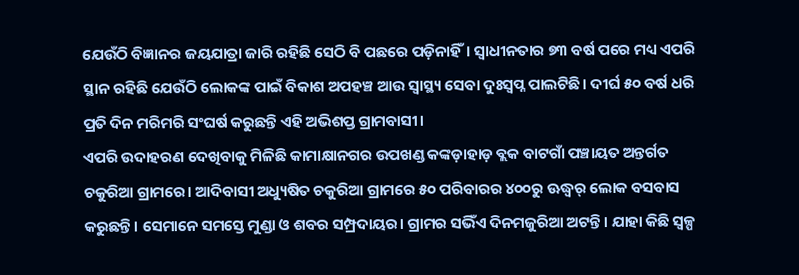ଯେଉଁଠି ବିଜ୍ଞାନର ଜୟଯାତ୍ରା ଜାରି ରହିଛି ସେଠି ବି ପଛରେ ପଡ଼ିନାହିଁ। ସ୍ୱାଧୀନତାର ୭୩ ବର୍ଷ ପରେ ମଧ୍ୟ ଏପରି ସ୍ଥାନ ରହିଛି ଯେଉଁଠି ଲୋକଙ୍କ ପାଇଁ ବିକାଶ ଅପହଞ୍ଚ ଆଉ ସ୍ୱାସ୍ଥ୍ୟ ସେବା ଦୁଃସ୍ୱପ୍ନ ପାଲଟିଛି। ଦୀର୍ଘ ୫୦ ବର୍ଷ ଧରି ପ୍ରତି ଦିନ ମରିମରି ସଂଘର୍ଷ କରୁଛନ୍ତି ଏହି ଅଭିଶପ୍ତ ଗ୍ରାମବାସୀ।
ଏପରି ଉଦାହରଣ ଦେଖିବାକୁ ମିଳିଛି କାମାକ୍ଷାନଗର ଉପଖଣ୍ଡ କଙ୍କଡ଼ାହାଡ଼ ବ୍ଲକ ବାଟଗାଁ ପଞ୍ଚାୟତ ଅନ୍ତର୍ଗତ ଚକୁରିଆ ଗ୍ରାମରେ। ଆଦିବାସୀ ଅଧ୍ୟୁଷିତ ଚକୁରିଆ ଗ୍ରାମରେ ୫୦ ପରିବାରର ୪୦୦ରୁ ଊଦ୍ଧ୍ୱର୍ ଲୋକ ବସବାସ କରୁଛନ୍ତି। ସେମାନେ ସମସ୍ତେ ମୁଣ୍ଡା ଓ ଶବର ସମ୍ପ୍ରଦାୟର। ଗ୍ରାମର ସଭିଁଏ ଦିନମଜୁରିଆ ଅଟନ୍ତି। ଯାହା କିଛି ସ୍ୱଳ୍ପ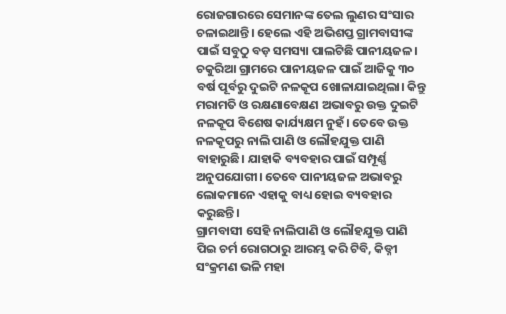ରୋଜଗାରରେ ସେମାନଙ୍କ ତେଲ ଲୁଣର ସଂସାର ଚଳାଇଥାନ୍ତି। ହେଲେ ଏହି ଅଭିଶପ୍ତ ଗ୍ରାମବାସୀଙ୍କ ପାଇଁ ସବୁଠୁ ବଡ଼ ସମସ୍ୟା ପାଲଟିଛି ପାନୀୟଜଳ। ଚକୁରିଆ ଗ୍ରାମରେ ପାନୀୟଜଳ ପାଇଁ ଆଜିକୁ ୩୦ ବର୍ଷ ପୂର୍ବରୁ ଦୁଇଟି ନଳକୂପ ଖୋଳାଯାଇଥିଲା। କିନ୍ତୁ ମରାମତି ଓ ରକ୍ଷଣାବେକ୍ଷଣ ଅଭାବରୁ ଉକ୍ତ ଦୁଇଟି ନଳକୂପ ବିଶେଷ କାର୍ଯ୍ୟକ୍ଷମ ନୁହଁ। ତେବେ ଉକ୍ତ ନଳକୂପରୁ ନାଲି ପାଣି ଓ ଲୌହଯୁକ୍ତ ପାଣି ବାହାରୁଛି। ଯାହାକି ବ୍ୟବହାର ପାଇଁ ସମ୍ପୂର୍ଣ୍ଣ ଅନୁପଯୋଗୀ। ତେବେ ପାନୀୟଜଳ ଅଭାବରୁ ଲୋକମାନେ ଏହାକୁ ବାଧ୍ୟ ହୋଇ ବ୍ୟବହାର କରୁଛନ୍ତି।
ଗ୍ରାମବାସୀ ସେହି ନାଲିପାଣି ଓ ଲୌହଯୁକ୍ତ ପାଣି ପିଇ ଚର୍ମ ରୋଗଠାରୁ ଆରମ୍ଭ କରି ଟିବି, କିଡ୍ନୀ ସଂକ୍ରମଣ ଭଳି ମହା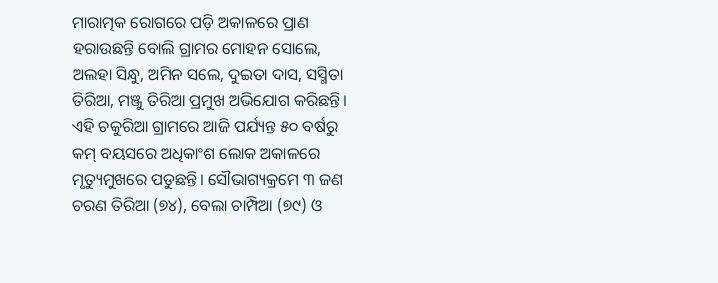ମାରାତ୍ମକ ରୋଗରେ ପଡ଼ି ଅକାଳରେ ପ୍ରାଣ ହରାଉଛନ୍ତି ବୋଲି ଗ୍ରାମର ମୋହନ ସୋଲେ, ଅଲହା ସିନ୍ଧୁ, ଅମିନ ସଲେ, ଦୁଇତା ଦାସ, ସସ୍ମିତା ତିରିଆ, ମଞ୍ଜୁ ତିରିଆ ପ୍ରମୁଖ ଅଭିଯୋଗ କରିଛନ୍ତି। ଏହି ଚକୁରିଆ ଗ୍ରାମରେ ଆଜି ପର୍ଯ୍ୟନ୍ତ ୫୦ ବର୍ଷରୁ କମ୍ ବୟସରେ ଅଧିକାଂଶ ଲୋକ ଅକାଳରେ ମୃତ୍ୟୁମୁଖରେ ପଡୁଛନ୍ତି। ସୌଭାଗ୍ୟକ୍ରମେ ୩ ଜଣ ଚରଣ ତିରିଆ (୭୪), ବେଲା ଚାମ୍ପିଆ (୭୯) ଓ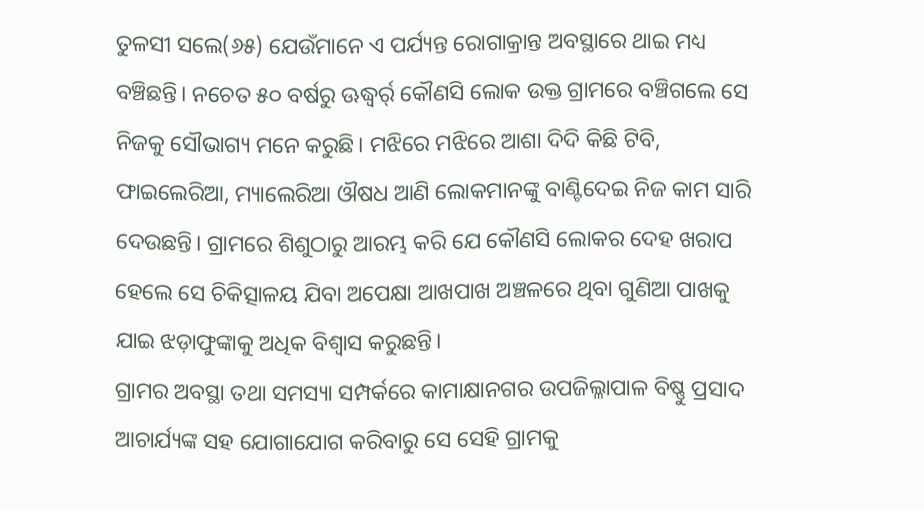ତୁଳସୀ ସଲେ(୬୫) ଯେଉଁମାନେ ଏ ପର୍ଯ୍ୟନ୍ତ ରୋଗାକ୍ରାନ୍ତ ଅବସ୍ଥାରେ ଥାଇ ମଧ୍ୟ ବଞ୍ଚିଛନ୍ତି। ନଚେତ ୫୦ ବର୍ଷରୁ ଊଦ୍ଧ୍ୱର୍ର୍ କୌଣସି ଲୋକ ଉକ୍ତ ଗ୍ରାମରେ ବଞ୍ଚିଗଲେ ସେ ନିଜକୁ ସୌଭାଗ୍ୟ ମନେ କରୁଛି। ମଝିରେ ମଝିରେ ଆଶା ଦିଦି କିଛି ଟିବି, ଫାଇଲେରିଆ, ମ୍ୟାଲେରିଆ ଔଷଧ ଆଣି ଲୋକମାନଙ୍କୁ ବାଣ୍ଟିଦେଇ ନିଜ କାମ ସାରି ଦେଉଛନ୍ତି। ଗ୍ରାମରେ ଶିଶୁଠାରୁ ଆରମ୍ଭ କରି ଯେ କୌଣସି ଲୋକର ଦେହ ଖରାପ ହେଲେ ସେ ଚିକିତ୍ସାଳୟ ଯିବା ଅପେକ୍ଷା ଆଖପାଖ ଅଞ୍ଚଳରେ ଥିବା ଗୁଣିଆ ପାଖକୁ ଯାଇ ଝଡ଼ାଫୁଙ୍କାକୁ ଅଧିକ ବିଶ୍ୱାସ କରୁଛନ୍ତି।
ଗ୍ରାମର ଅବସ୍ଥା ତଥା ସମସ୍ୟା ସମ୍ପର୍କରେ କାମାକ୍ଷାନଗର ଉପଜିଲ୍ଳାପାଳ ବିଷ୍ଣୁ ପ୍ରସାଦ ଆଚାର୍ଯ୍ୟଙ୍କ ସହ ଯୋଗାଯୋଗ କରିବାରୁ ସେ ସେହି ଗ୍ରାମକୁ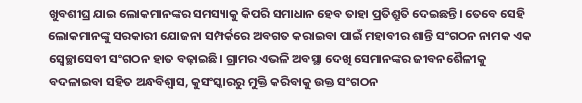ଖୁବଶୀଘ୍ର ଯାଇ ଲୋକମାନଙ୍କର ସମସ୍ୟାକୁ କିପରି ସମାଧାନ ହେବ ତାହା ପ୍ରତିଶ୍ରୁତି ଦେଇଛନ୍ତି। ତେବେ ସେହି ଲୋକମାନଙ୍କୁ ସରକାରୀ ଯୋଜନା ସମ୍ପର୍କରେ ଅବଗତ କରାଇବା ପାଇଁ ମହାବୀର ଶାନ୍ତି ସଂଗଠନ ନାମକ ଏକ ସ୍ୱେଚ୍ଛାସେବୀ ସଂଗଠନ ହାତ ବଢ଼ାଇଛି। ଗ୍ରାମର ଏଭଳି ଅବସ୍ଥା ଦେଖି ସେମାନଙ୍କର ଜୀବନଶୈଳୀକୁ ବଦଳାଇବା ସହିତ ଅନ୍ଧବିଶ୍ୱାସ, କୁସଂସ୍କାରରୁ ମୁକ୍ତି କରିବାକୁ ଉକ୍ତ ସଂଗଠନ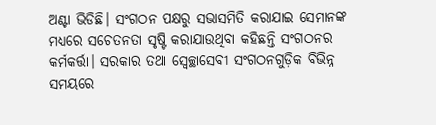ଅଣ୍ଟା ଭିଡିଛି। ସଂଗଠନ ପକ୍ଷରୁ ସଭାସମିତି କରାଯାଇ ସେମାନଙ୍କ ମଧ୍ୟରେ ସଚେତନତା ସୃଷ୍ଟି କରାଯାଉଥିବା କହିଛନ୍ତି ସଂଗଠନର କର୍ମକର୍ତ୍ତା। ସରକାର ତଥା ସ୍ୱେଚ୍ଛାସେବୀ ସଂଗଠନଗୁଡ଼ିକ ବିଭିନ୍ନ ସମୟରେ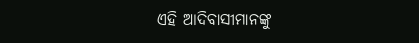ଏହି ଆଦିବାସୀମାନଙ୍କୁ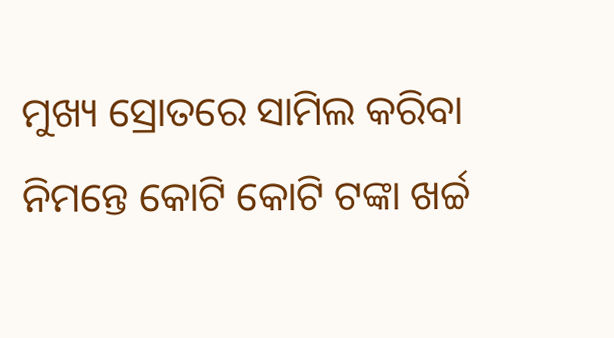ମୁଖ୍ୟ ସ୍ରୋତରେ ସାମିଲ କରିବା ନିମନ୍ତେ କୋଟି କୋଟି ଟଙ୍କା ଖର୍ଚ୍ଚ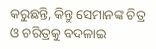କରୁଛନ୍ତି, କିନ୍ତୁ ସେମାନଙ୍କ ଚିତ୍ର ଓ ଚରିତ୍ରକୁ ବଦଳାଇ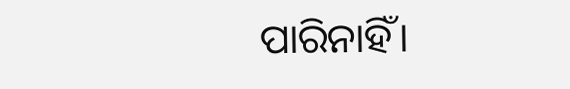ପାରିନାହିଁ।